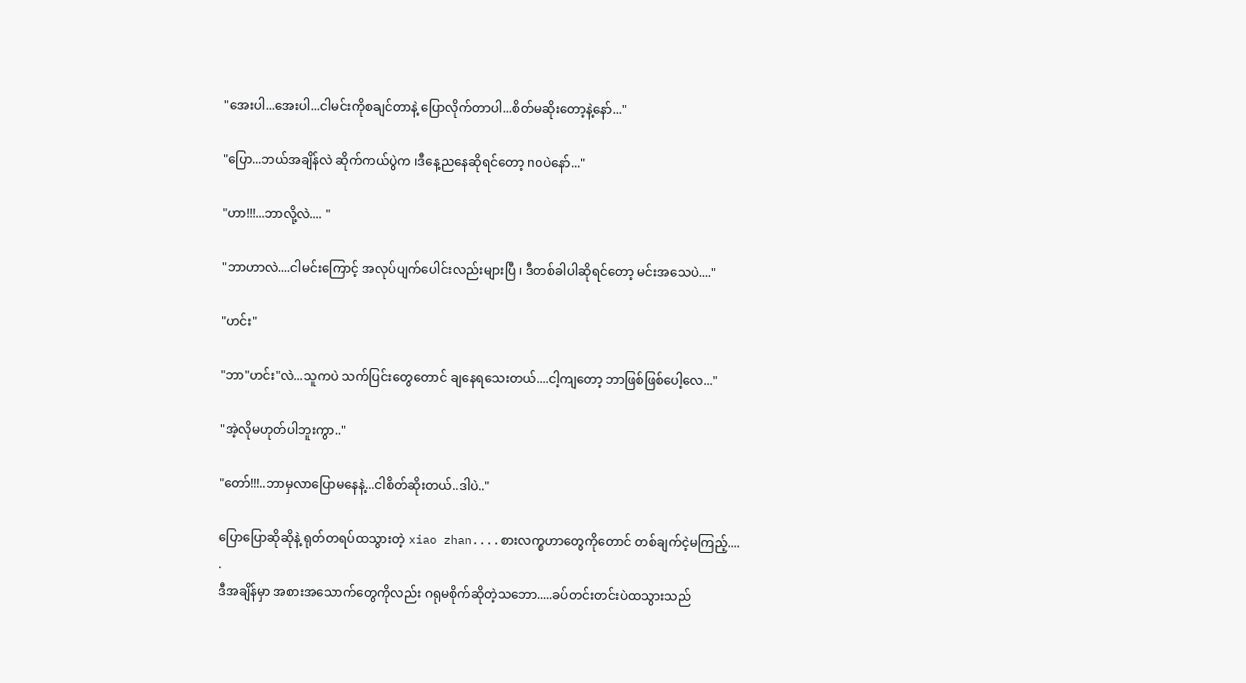"အေးပါ...အေးပါ...ငါမင်းကိုစချင်တာနဲ့ ပြောလိုက်တာပါ...စိတ်မဆိုးတော့နဲ့နော်..."

"ပြော...ဘယ်အချိန်လဲ ဆိုက်ကယ်ပွဲက ၊ဒီနေ့ညနေဆိုရင်တော့ noပဲနော်..."

"ဟာ!!!...ဘာလို့လဲ.... "

"ဘာဟာလဲ....ငါမင်းကြောင့် အလုပ်ပျက်ပေါင်းလည်းများပြီ ၊ ဒီတစ်ခါပါဆိုရင်တော့ မင်းအသေပဲ...."

"ဟင်း"

"ဘာ"ဟင်း"လဲ...သူကပဲ သက်ပြင်းတွေတောင် ချနေရသေးတယ်....ငါ့ကျတော့ ဘာဖြစ်ဖြစ်ပေါ့လေ..."

"အဲ့လိုမဟုတ်ပါဘူးကွာ.."

"တော်!!!..ဘာမှလာပြောမနေနဲ့...ငါစိတ်ဆိုးတယ်..ဒါပဲ.."

ပြောပြောဆိုဆိုနဲ့ ရုတ်တရပ်ထသွားတဲ့ xiao zhan....စားလက္စဟာတွေကိုတောင် တစ်ချက်ငဲ့မကြည့်....
.
ဒီအချိန်မှာ အစားအသောက်တွေကိုလည်း ဂရုမစိုက်ဆိုတဲ့သဘော.....ခပ်တင်းတင်းပဲထသွားသည်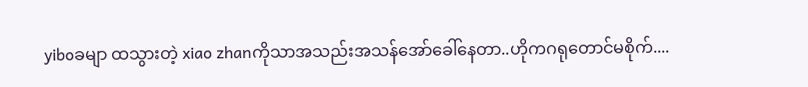yiboခမျာ ထသွားတဲ့ xiao zhanကိုသာအသည်းအသန်အော်ခေါ်နေတာ..ဟိုကဂရုတောင်မစိုက်....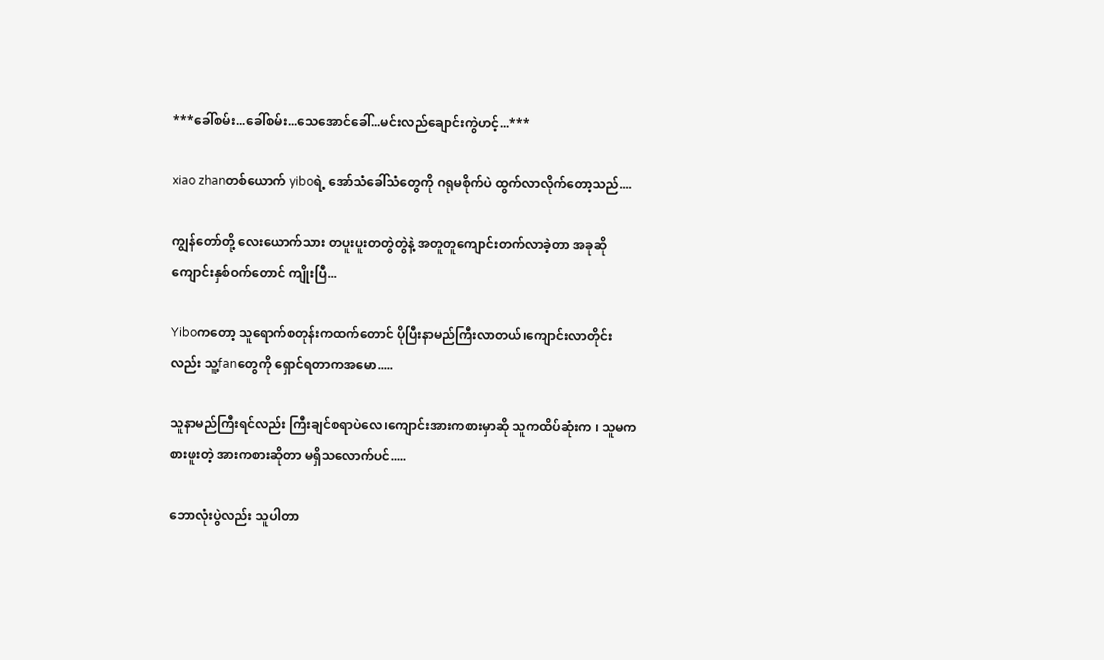***ခေါ်စမ်း...ခေါ်စမ်း...သေအောင်ခေါ်...မင်းလည်ချောင်းကွဲဟင့်...***

xiao zhanတစ်ယောက် yiboရဲ့ အော်သံခေါ်သံတွေကို ဂရုမစိုက်ပဲ ထွက်လာလိုက်တော့သည်....

ကျွန်တော်တို့ လေးယောက်သား တပူးပူးတတွဲတွဲနဲ့ အတူတူကျောင်းတက်လာခဲ့တာ အခုဆို ကျောင်းနှစ်ဝက်တောင် ကျိုးပြီ...

Yiboကတော့ သူရောက်စတုန်းကထက်တောင် ပိုပြီးနာမည်ကြီးလာတယ်၊ကျောင်းလာတိုင်းလည်း သူ့fanတွေကို ရှောင်ရတာကအမော.....

သူနာမည်ကြီးရင်လည်း ကြီးချင်စရာပဲလေ၊ကျောင်းအားကစားမှာဆို သူကထိပ်ဆုံးက ၊ သူမကစားဖူးတဲ့ အားကစားဆိုတာ မရှိသလောက်ပင်.....

ဘောလုံးပွဲလည်း သူပါတာ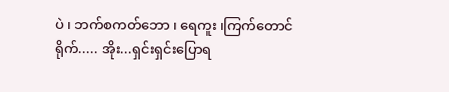ပဲ ၊ ဘက်စကတ်ဘော ၊ ရေကူး ၊ကြက်တောင်ရိုက်..... အိုး...ရှင်းရှင်းပြောရ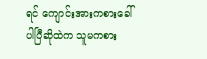ရင် ကျောင်းအားကစားခေါ်ပါပြီဆိုထဲက သူမကစား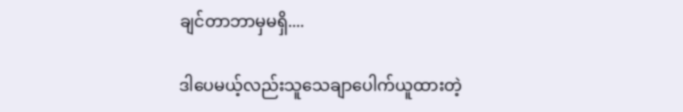ချင်တာဘာမှမရှိ....

ဒါပေမယ့်လည်းသူသေချာပေါက်ယူထားတဲ့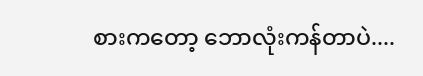စားကတော့ ဘောလုံးကန်တာပဲ....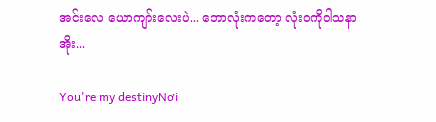အင်းလေ ယောကျာ်းလေးပဲ... ဘောလုံးကတော့ လုံးဝကိုဝါသနာအိုး...

You're my destinyNơi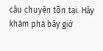câu chuyện tồn tại. Hãy khám phá bây giờ